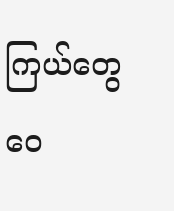ကြယ်တွေဝေ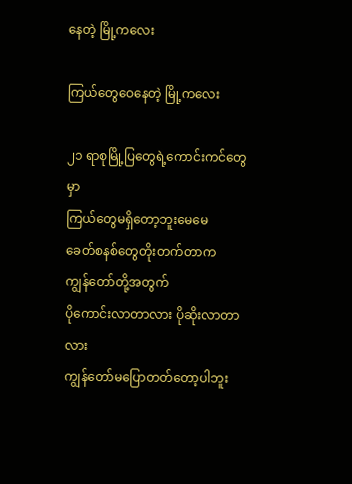နေတဲ့ မြို့ကလေး

ကြယ်တွေဝေနေတဲ့ မြို့ကလေး

၂၁ ရာစုမြို့ပြတွေရဲ့ကောင်းကင်တွေမှာ
ကြယ်တွေမရှိတော့ဘူးမေမေ
ခေတ်စနစ်တွေတိုးတက်တာက
ကျွန်တော်တို့အတွက်
ပိုကောင်းလာတာလား ပိုဆိုးလာတာလား
ကျွန်တော်မပြောတတ်တော့ပါဘူး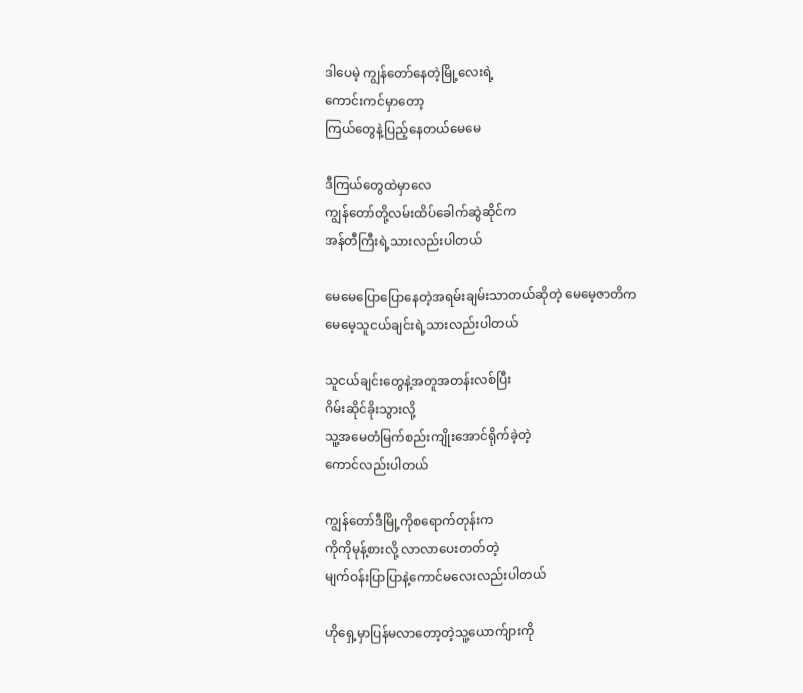ဒါပေမဲ့ ကျွန်တော်နေတဲ့မြို့လေးရဲ့
ကောင်းကင်မှာတော့
ကြယ်တွေနဲ့ပြည့်နေတယ်မေမေ

ဒီကြယ်တွေထဲမှာလေ
ကျွန်တော်တို့လမ်းထိပ်ခေါက်ဆွဲဆိုင်က
အန်တီကြီးရဲ့သားလည်းပါတယ်

မေမေပြောပြောနေတဲ့အရမ်းချမ်းသာတယ်ဆိုတဲ့ မေမေ့ဇာတိက
မေမေ့သူငယ်ချင်းရဲ့သားလည်းပါတယ်

သူငယ်ချင်းတွေနဲ့အတူအတန်းလစ်ပြီး
ဂိမ်းဆိုင်ခိုးသွားလို့
သူ့အမေတံမြက်စည်းကျိုးအောင်ရိုက်ခဲ့တဲ့
ကောင်လည်းပါတယ်

ကျွန်တော်ဒီမြို့ကိုစရောက်တုန်းက
ကိုကိုမုန့်စားလို့ လာလာပေးတတ်တဲ့
မျက်ဝန်းပြာပြာနဲ့ကောင်မလေးလည်းပါတယ်

ဟိုရှေ့မှာပြန်မလာတော့တဲ့သူ့ယောက်ျားကို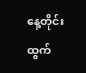နေ့တိုင်းထွက်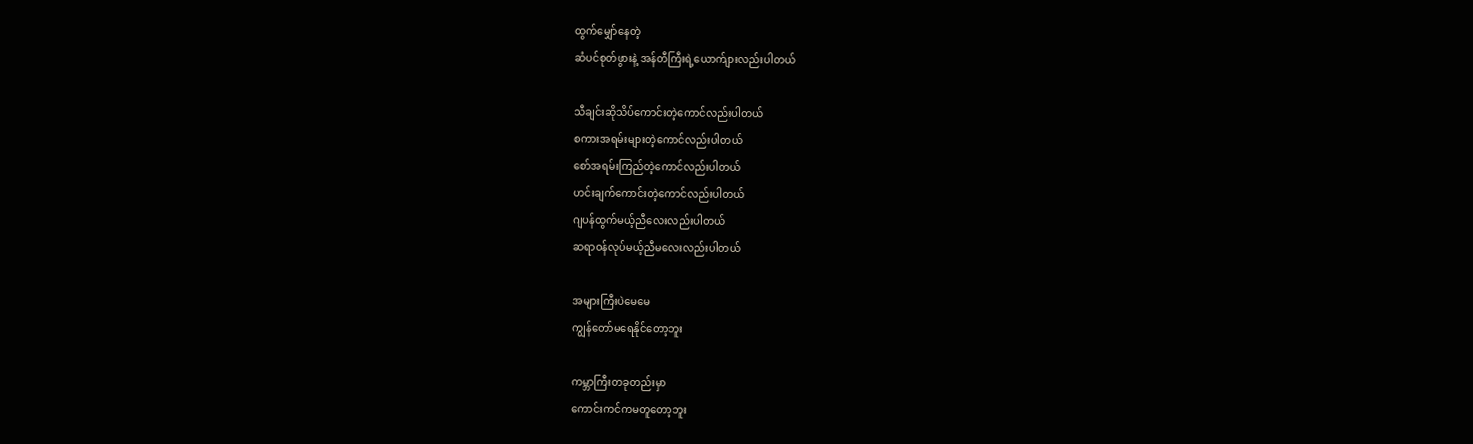ထွက်မျှော်နေတဲ့
ဆံပင်စုတ်ဖွားနဲ့ အန်တီကြီးရဲ့ယောက်ျားလည်းပါတယ်

သီချင်းဆိုသိပ်ကောင်းတဲ့ကောင်လည်းပါတယ်
စကားအရမ်းများတဲ့ကောင်လည်းပါတယ်
စော်အရမ်းကြည်တဲ့ကောင်လည်းပါတယ်
ဟင်းချက်ကောင်းတဲ့ကောင်လည်းပါတယ်
ဂျပန်ထွက်မယ့်ညီလေးလည်းပါတယ်
ဆရာဝန်လုပ်မယ့်ညီမလေးလည်းပါတယ်

အများကြီးပဲမေမေ
ကျွန်တော်မရေနိုင်တော့ဘူး

ကမ္ဘာကြီးတခုတည်းမှာ
ကောင်းကင်‌ကမတူတော့ဘူး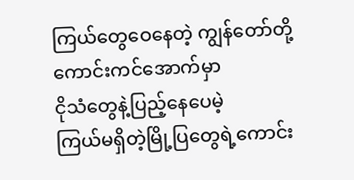ကြယ်တွေဝေနေတဲ့ ကျွန်တော်တို့ကောင်းကင်အောက်မှာ
ငိုသံတွေနဲ့ပြည့်နေပေမဲ့
ကြယ်မရှိတဲ့မြို့ပြတွေရဲ့ကောင်း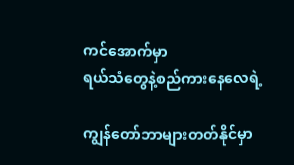ကင်အောက်မှာ
ရယ်သံတွေနဲ့စည်ကားနေလေရဲ့

ကျွန်တော်ဘာများတတ်နိုင်မှာ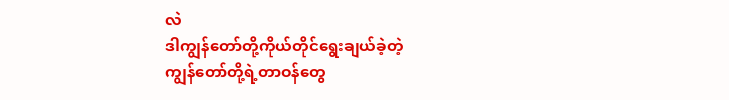လဲ
ဒါကျွန်တော်တို့ကိုယ်တိုင်ရွေးချယ်ခဲ့တဲ့
ကျွန်တော်တို့ရဲ့တာဝန်တွေ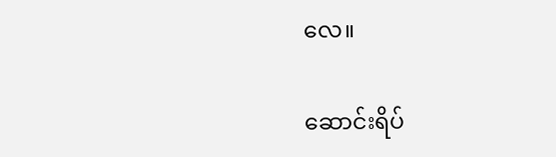လေ။

ဆောင်းရိပ်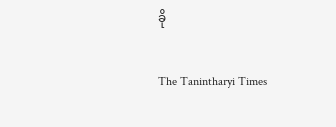ခို

The Tanintharyi Times